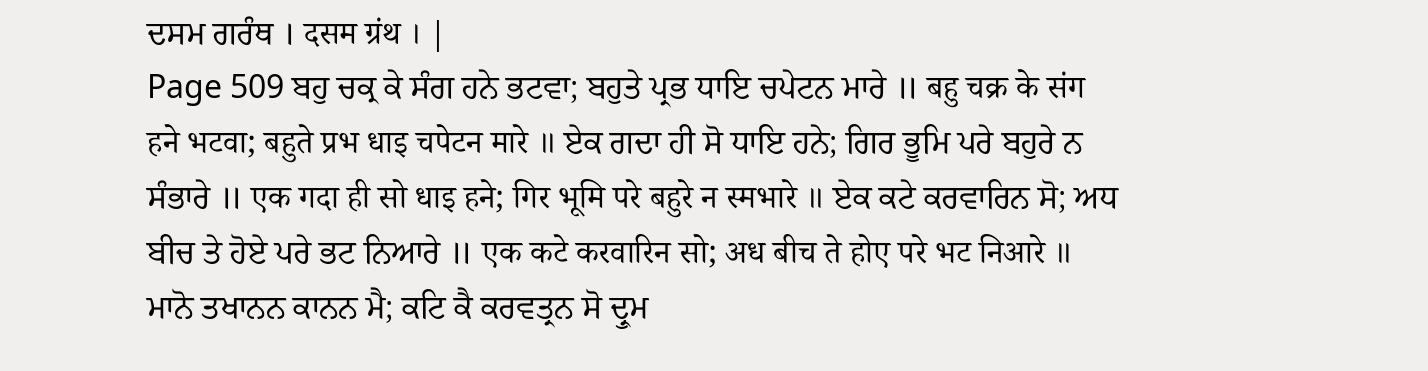ਦਸਮ ਗਰੰਥ । दसम ग्रंथ । |
Page 509 ਬਹੁ ਚਕ੍ਰ ਕੇ ਸੰਗ ਹਨੇ ਭਟਵਾ; ਬਹੁਤੇ ਪ੍ਰਭ ਧਾਇ ਚਪੇਟਨ ਮਾਰੇ ॥ बहु चक्र के संग हने भटवा; बहुते प्रभ धाइ चपेटन मारे ॥ ਏਕ ਗਦਾ ਹੀ ਸੋ ਧਾਇ ਹਨੇ; ਗਿਰ ਭੂਮਿ ਪਰੇ ਬਹੁਰੇ ਨ ਸੰਭਾਰੇ ॥ एक गदा ही सो धाइ हने; गिर भूमि परे बहुरे न स्मभारे ॥ ਏਕ ਕਟੇ ਕਰਵਾਰਿਨ ਸੋ; ਅਧ ਬੀਚ ਤੇ ਹੋਏ ਪਰੇ ਭਟ ਨਿਆਰੇ ॥ एक कटे करवारिन सो; अध बीच ते होए परे भट निआरे ॥ ਮਾਨੋ ਤਖਾਨਨ ਕਾਨਨ ਮੈ; ਕਟਿ ਕੈ ਕਰਵਤ੍ਰਨ ਸੋ ਦ੍ਰੁਮ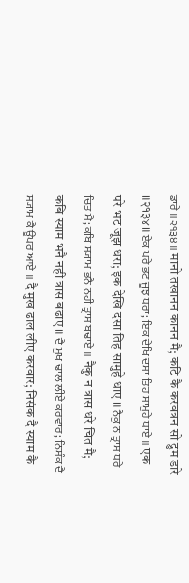ਡਾਰੇ ॥੨੧੩੪॥ मानो तखानन कानन मै; कटि कै करवत्रन सो द्रुम डारे ॥२१३४॥ ਏਕ ਪਰੇ ਭਟ ਜੂਝ ਧਰਾ; ਇਕ ਦੇਖਿ ਦਸਾ ਤਿਹ ਸਾਮੁਹੇ ਧਾਏ ॥ एक परे भट जूझ धरा; इक देखि दसा तिह सामुहे धाए ॥ ਨੈਕੁ ਨ ਤ੍ਰਾਸ ਧਰੇ ਚਿਤ ਮੈ; ਕਬਿ ਸ੍ਯਾਮ ਭਨੈ ਨਹੀ ਤ੍ਰਾਸ ਬਢਾਏ ॥ नैकु न त्रास धरे चित मै; कबि स्याम भनै नही त्रास बढाए ॥ ਦੈ ਮੁਖ ਢਾਲ ਲੀਏ ਕਰਵਾਰ; ਨਿਸੰਕ ਦੈ ਸ੍ਯਾਮ ਕੈ ਊਪਰ ਆਏ ॥ दै मुख ढाल लीए करवार; निसंक दै स्याम कै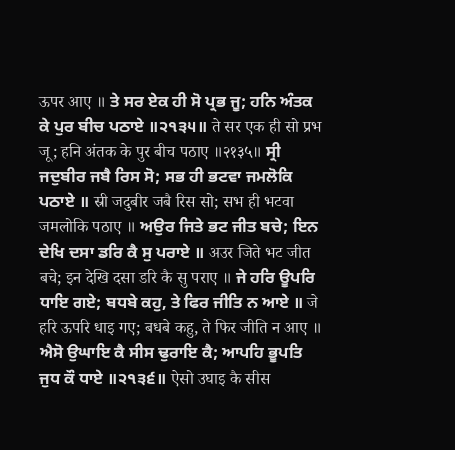ऊपर आए ॥ ਤੇ ਸਰ ਏਕ ਹੀ ਸੋ ਪ੍ਰਭ ਜੂ; ਹਨਿ ਅੰਤਕ ਕੇ ਪੁਰ ਬੀਚ ਪਠਾਏ ॥੨੧੩੫॥ ते सर एक ही सो प्रभ जू; हनि अंतक के पुर बीच पठाए ॥२१३५॥ ਸ੍ਰੀ ਜਦੁਬੀਰ ਜਬੈ ਰਿਸ ਸੋ; ਸਭ ਹੀ ਭਟਵਾ ਜਮਲੋਕਿ ਪਠਾਏ ॥ स्री जदुबीर जबै रिस सो; सभ ही भटवा जमलोकि पठाए ॥ ਅਉਰ ਜਿਤੇ ਭਟ ਜੀਤ ਬਚੇ; ਇਨ ਦੇਖਿ ਦਸਾ ਡਰਿ ਕੈ ਸੁ ਪਰਾਏ ॥ अउर जिते भट जीत बचे; इन देखि दसा डरि कै सु पराए ॥ ਜੇ ਹਰਿ ਊਪਰਿ ਧਾਇ ਗਏ; ਬਧਬੇ ਕਹੁ, ਤੇ ਫਿਰ ਜੀਤਿ ਨ ਆਏ ॥ जे हरि ऊपरि धाइ गए; बधबे कहु, ते फिर जीति न आए ॥ ਐਸੋ ਉਘਾਇ ਕੈ ਸੀਸ ਢੁਰਾਇ ਕੈ; ਆਪਹਿ ਭੂਪਤਿ ਜੁਧ ਕੌ ਧਾਏ ॥੨੧੩੬॥ ऐसो उघाइ कै सीस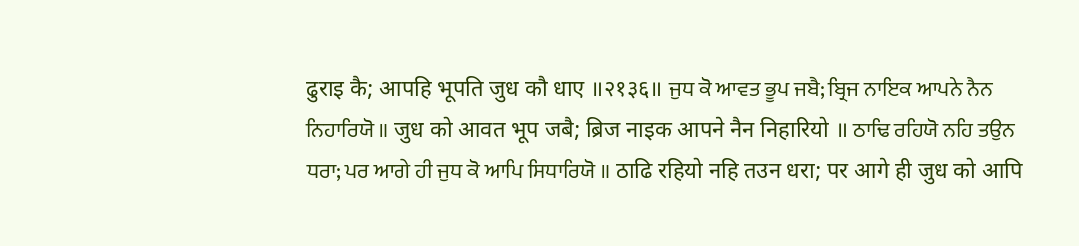ढुराइ कै; आपहि भूपति जुध कौ धाए ॥२१३६॥ ਜੁਧ ਕੋ ਆਵਤ ਭੂਪ ਜਬੈ; ਬ੍ਰਿਜ ਨਾਇਕ ਆਪਨੇ ਨੈਨ ਨਿਹਾਰਿਯੋ ॥ जुध को आवत भूप जबै; ब्रिज नाइक आपने नैन निहारियो ॥ ਠਾਢਿ ਰਹਿਯੋ ਨਹਿ ਤਉਨ ਧਰਾ; ਪਰ ਆਗੇ ਹੀ ਜੁਧ ਕੋ ਆਪਿ ਸਿਧਾਰਿਯੋ ॥ ठाढि रहियो नहि तउन धरा; पर आगे ही जुध को आपि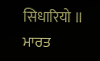सिधारियो ॥ ਮਾਰਤ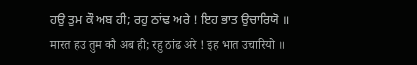ਹਉ ਤੁਮ ਕੌ ਅਬ ਹੀ; ਰਹੁ ਠਾਂਢ ਅਰੇ ! ਇਹ ਭਾਤ ਉਚਾਰਿਯੋ ॥ मारत हउ तुम कौ अब ही; रहु ठांढ अरे ! इह भात उचारियो ॥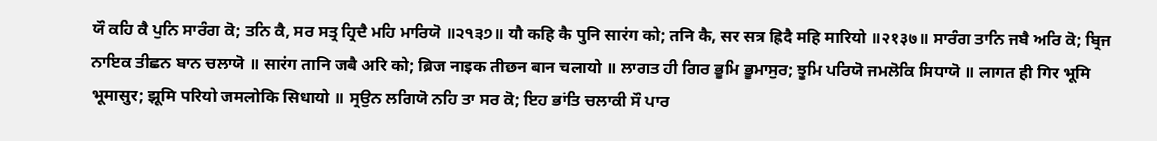ਯੌ ਕਹਿ ਕੈ ਪੁਨਿ ਸਾਰੰਗ ਕੋ; ਤਨਿ ਕੈ, ਸਰ ਸਤ੍ਰ ਹ੍ਰਿਦੈ ਮਹਿ ਮਾਰਿਯੋ ॥੨੧੩੭॥ यौ कहि कै पुनि सारंग को; तनि कै, सर सत्र ह्रिदै महि मारियो ॥२१३७॥ ਸਾਰੰਗ ਤਾਨਿ ਜਬੈ ਅਰਿ ਕੋ; ਬ੍ਰਿਜ ਨਾਇਕ ਤੀਛਨ ਬਾਨ ਚਲਾਯੋ ॥ सारंग तानि जबै अरि को; ब्रिज नाइक तीछन बान चलायो ॥ ਲਾਗਤ ਹੀ ਗਿਰ ਭੂਮਿ ਭੂਮਾਸੁਰ; ਝੂਮਿ ਪਰਿਯੋ ਜਮਲੋਕਿ ਸਿਧਾਯੋ ॥ लागत ही गिर भूमि भूमासुर; झूमि परियो जमलोकि सिधायो ॥ ਸ੍ਰਉਨ ਲਗਿਯੋ ਨਹਿ ਤਾ ਸਰ ਕੋ; ਇਹ ਭਾਂਤਿ ਚਲਾਕੀ ਸੌ ਪਾਰ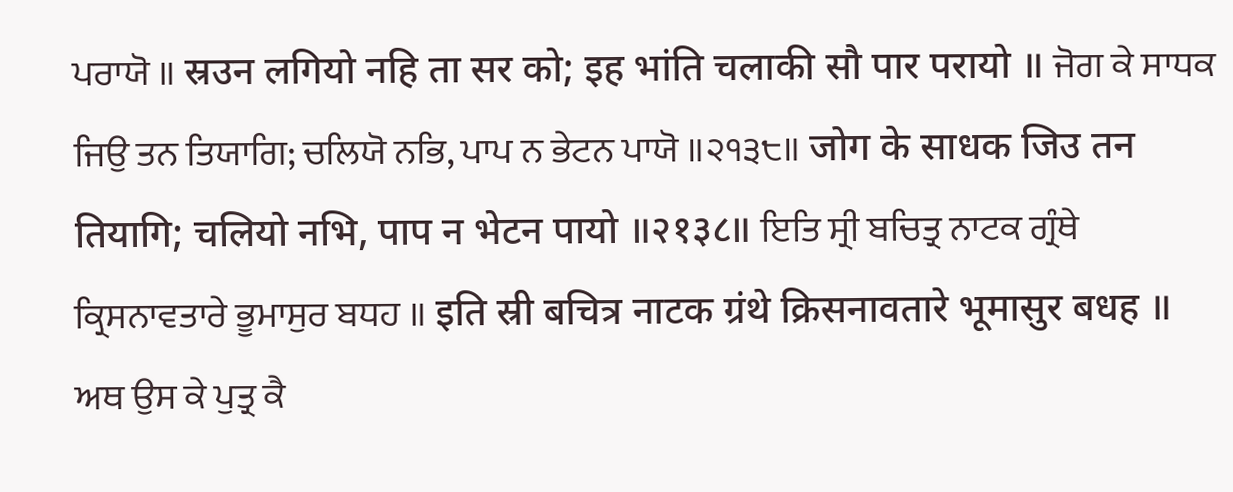ਪਰਾਯੋ ॥ स्रउन लगियो नहि ता सर को; इह भांति चलाकी सौ पार परायो ॥ ਜੋਗ ਕੇ ਸਾਧਕ ਜਿਉ ਤਨ ਤਿਯਾਗਿ; ਚਲਿਯੋ ਨਭਿ, ਪਾਪ ਨ ਭੇਟਨ ਪਾਯੋ ॥੨੧੩੮॥ जोग के साधक जिउ तन तियागि; चलियो नभि, पाप न भेटन पायो ॥२१३८॥ ਇਤਿ ਸ੍ਰੀ ਬਚਿਤ੍ਰ ਨਾਟਕ ਗ੍ਰੰਥੇ ਕ੍ਰਿਸਨਾਵਤਾਰੇ ਭੂਮਾਸੁਰ ਬਧਹ ॥ इति स्री बचित्र नाटक ग्रंथे क्रिसनावतारे भूमासुर बधह ॥ ਅਥ ਉਸ ਕੇ ਪੁਤ੍ਰ ਕੈ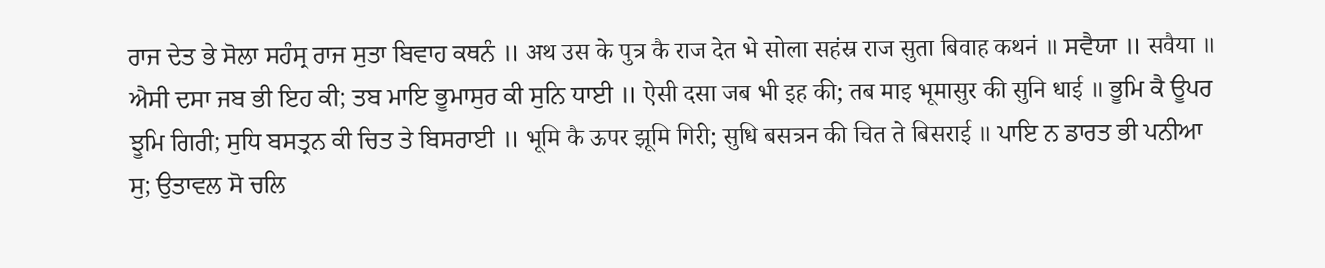ਰਾਜ ਦੇਤ ਭੇ ਸੋਲਾ ਸਹੰਸ੍ਰ ਰਾਜ ਸੁਤਾ ਬਿਵਾਹ ਕਥਨੰ ॥ अथ उस के पुत्र कै राज देत भे सोला सहंस्र राज सुता बिवाह कथनं ॥ ਸਵੈਯਾ ॥ सवैया ॥ ਐਸੀ ਦਸਾ ਜਬ ਭੀ ਇਹ ਕੀ; ਤਬ ਮਾਇ ਭੂਮਾਸੁਰ ਕੀ ਸੁਨਿ ਧਾਈ ॥ ऐसी दसा जब भी इह की; तब माइ भूमासुर की सुनि धाई ॥ ਭੂਮਿ ਕੈ ਊਪਰ ਝੂਮਿ ਗਿਰੀ; ਸੁਧਿ ਬਸਤ੍ਰਨ ਕੀ ਚਿਤ ਤੇ ਬਿਸਰਾਈ ॥ भूमि कै ऊपर झूमि गिरी; सुधि बसत्रन की चित ते बिसराई ॥ ਪਾਇ ਨ ਡਾਰਤ ਭੀ ਪਨੀਆ ਸੁ; ਉਤਾਵਲ ਸੋ ਚਲਿ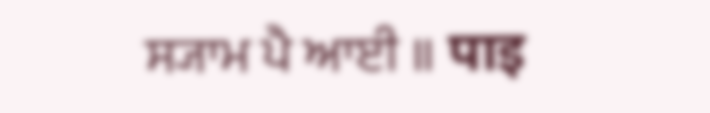ਸ੍ਯਾਮ ਪੈ ਆਈ ॥ पाइ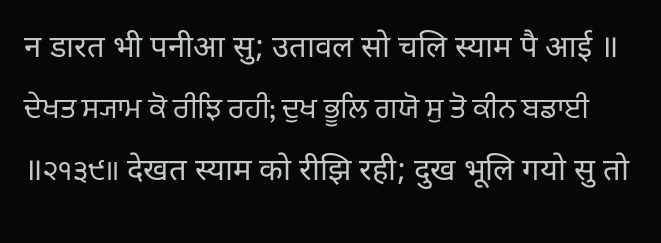न डारत भी पनीआ सु; उतावल सो चलि स्याम पै आई ॥ ਦੇਖਤ ਸ੍ਯਾਮ ਕੋ ਰੀਝਿ ਰਹੀ; ਦੁਖ ਭੂਲਿ ਗਯੋ ਸੁ ਤੋ ਕੀਨ ਬਡਾਈ ॥੨੧੩੯॥ देखत स्याम को रीझि रही; दुख भूलि गयो सु तो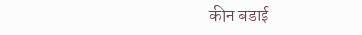कीन बडाई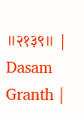॥२१३९॥ |
Dasam Granth |